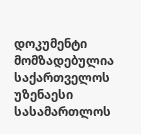დოკუმენტი მომზადებულია საქართველოს უზენაესი სასამართლოს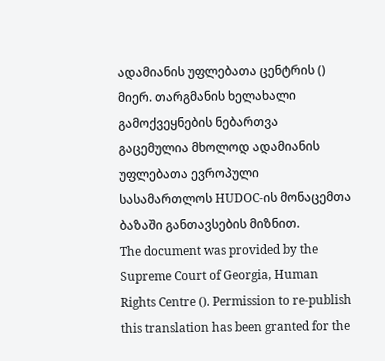ადამიანის უფლებათა ცენტრის () მიერ. თარგმანის ხელახალი გამოქვეყნების ნებართვა გაცემულია მხოლოდ ადამიანის უფლებათა ევროპული სასამართლოს HUDOC-ის მონაცემთა ბაზაში განთავსების მიზნით.
The document was provided by the Supreme Court of Georgia, Human Rights Centre (). Permission to re-publish this translation has been granted for the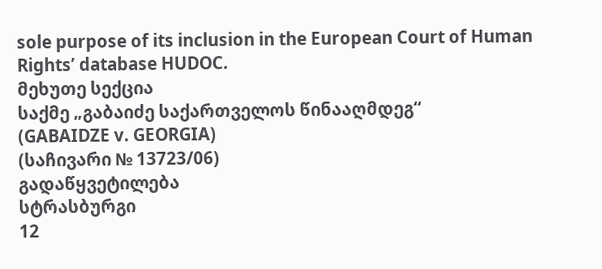sole purpose of its inclusion in the European Court of Human Rights’ database HUDOC.
მეხუთე სექცია
საქმე „გაბაიძე საქართველოს წინააღმდეგ“
(GABAIDZE v. GEORGIA)
(საჩივარი № 13723/06)
გადაწყვეტილება
სტრასბურგი
12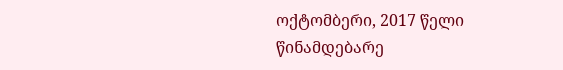ოქტომბერი, 2017 წელი
წინამდებარე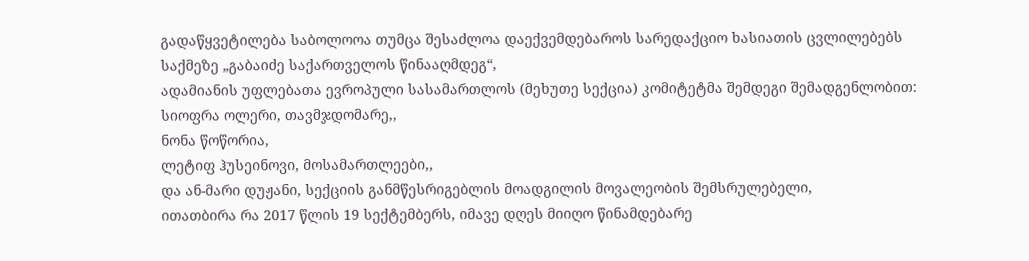გადაწყვეტილება საბოლოოა თუმცა შესაძლოა დაექვემდებაროს სარედაქციო ხასიათის ცვლილებებს
საქმეზე „გაბაიძე საქართველოს წინააღმდეგ“,
ადამიანის უფლებათა ევროპული სასამართლოს (მეხუთე სექცია) კომიტეტმა შემდეგი შემადგენლობით:
სიოფრა ოლერი, თავმჯდომარე,,
ნონა წოწორია,
ლეტიფ ჰუსეინოვი, მოსამართლეები,,
და ან-მარი დუჟანი, სექციის განმწესრიგებლის მოადგილის მოვალეობის შემსრულებელი,
ითათბირა რა 2017 წლის 19 სექტემბერს, იმავე დღეს მიიღო წინამდებარე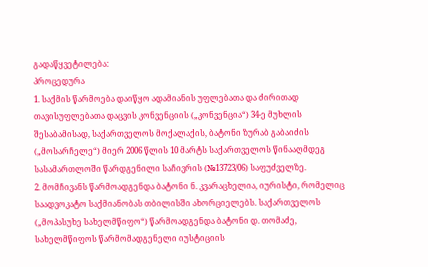გადაწყვეტილება:
პროცედურა
1. საქმის წარმოება დაიწყო ადამიანის უფლებათა და ძირითად თავისუფლებათა დაცვის კონვენციის („კონვენცია“) 34-ე მუხლის შესაბამისად, საქართველოს მოქალაქის, ბატონი ზურაბ გაბაიძის („მოსარჩელე“) მიერ 2006 წლის 10 მარტს საქართველოს წინააღმდეგ სასამართლოში წარდგენილი საჩივრის (№13723/06) საფუძველზე.
2. მომჩივანს წარმოადგენდა ბატონი ნ. კვარაცხელია, იურისტი, რომელიც საადვოკატო საქმიანობას თბილისში ახორციელებს. საქართველოს („მოპასუხე სახელმწიფო“) წარმოადგენდა ბატონი დ. თომაძე, სახელმწიფოს წარმომადგენელი იუსტიციის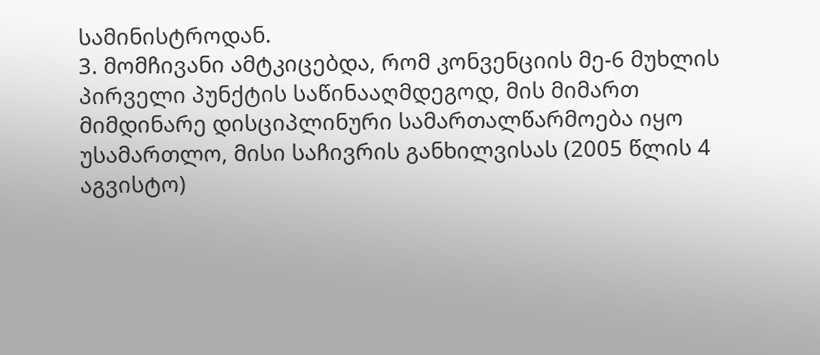სამინისტროდან.
3. მომჩივანი ამტკიცებდა, რომ კონვენციის მე-6 მუხლის პირველი პუნქტის საწინააღმდეგოდ, მის მიმართ მიმდინარე დისციპლინური სამართალწარმოება იყო უსამართლო, მისი საჩივრის განხილვისას (2005 წლის 4 აგვისტო)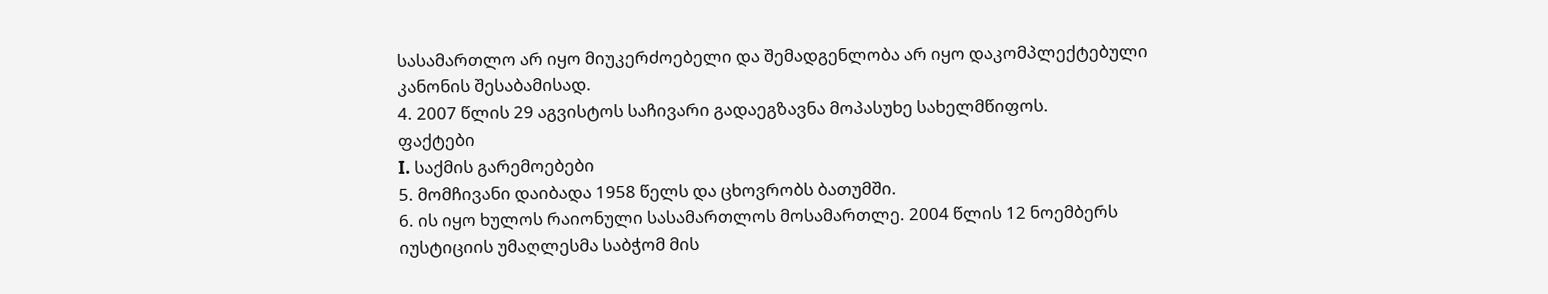სასამართლო არ იყო მიუკერძოებელი და შემადგენლობა არ იყო დაკომპლექტებული კანონის შესაბამისად.
4. 2007 წლის 29 აგვისტოს საჩივარი გადაეგზავნა მოპასუხე სახელმწიფოს.
ფაქტები
I. საქმის გარემოებები
5. მომჩივანი დაიბადა 1958 წელს და ცხოვრობს ბათუმში.
6. ის იყო ხულოს რაიონული სასამართლოს მოსამართლე. 2004 წლის 12 ნოემბერს იუსტიციის უმაღლესმა საბჭომ მის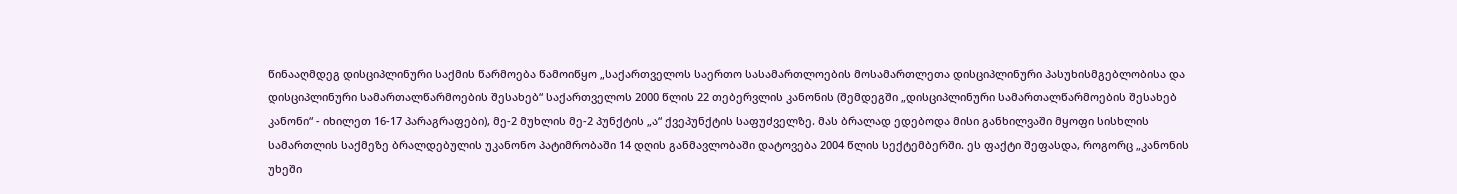წინააღმდეგ დისციპლინური საქმის წარმოება წამოიწყო „საქართველოს საერთო სასამართლოების მოსამართლეთა დისციპლინური პასუხისმგებლობისა და დისციპლინური სამართალწარმოების შესახებ“ საქართველოს 2000 წლის 22 თებერვლის კანონის (შემდეგში „დისციპლინური სამართალწარმოების შესახებ კანონი“ - იხილეთ 16-17 პარაგრაფები), მე-2 მუხლის მე-2 პუნქტის „ა“ ქვეპუნქტის საფუძველზე. მას ბრალად ედებოდა მისი განხილვაში მყოფი სისხლის სამართლის საქმეზე ბრალდებულის უკანონო პატიმრობაში 14 დღის განმავლობაში დატოვება 2004 წლის სექტემბერში. ეს ფაქტი შეფასდა, როგორც „კანონის უხეში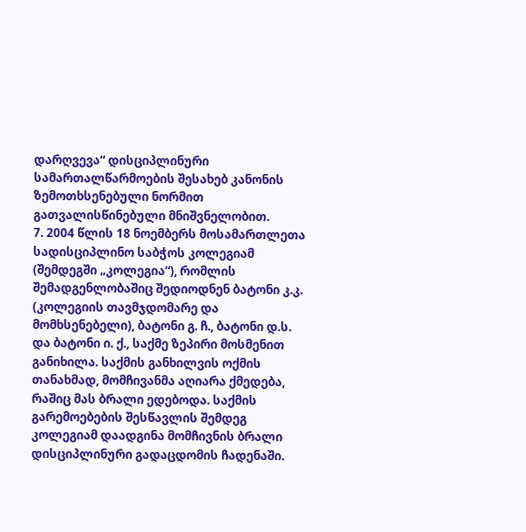დარღვევა“ დისციპლინური სამართალწარმოების შესახებ კანონის ზემოთხსენებული ნორმით გათვალისწინებული მნიშვნელობით.
7. 2004 წლის 18 ნოემბერს მოსამართლეთა სადისციპლინო საბჭოს კოლეგიამ (შემდეგში „კოლეგია“), რომლის შემადგენლობაშიც შედიოდნენ ბატონი კ.კ. (კოლეგიის თავმჯდომარე და მომხსენებელი), ბატონი გ. ჩ., ბატონი დ.ს. და ბატონი ი. ქ., საქმე ზეპირი მოსმენით განიხილა. საქმის განხილვის ოქმის თანახმად, მომჩივანმა აღიარა ქმედება, რაშიც მას ბრალი ედებოდა. საქმის გარემოებების შესწავლის შემდეგ კოლეგიამ დაადგინა მომჩივნის ბრალი დისციპლინური გადაცდომის ჩადენაში.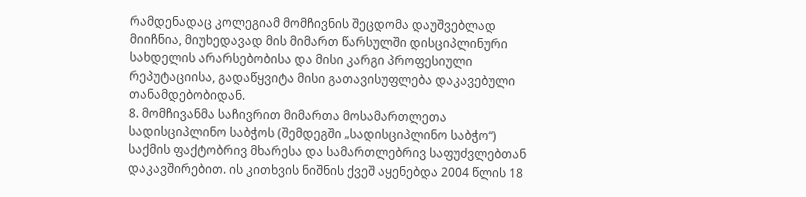რამდენადაც კოლეგიამ მომჩივნის შეცდომა დაუშვებლად მიიჩნია, მიუხედავად მის მიმართ წარსულში დისციპლინური სახდელის არარსებობისა და მისი კარგი პროფესიული რეპუტაციისა, გადაწყვიტა მისი გათავისუფლება დაკავებული თანამდებობიდან.
8. მომჩივანმა საჩივრით მიმართა მოსამართლეთა სადისციპლინო საბჭოს (შემდეგში „სადისციპლინო საბჭო“) საქმის ფაქტობრივ მხარესა და სამართლებრივ საფუძვლებთან დაკავშირებით. ის კითხვის ნიშნის ქვეშ აყენებდა 2004 წლის 18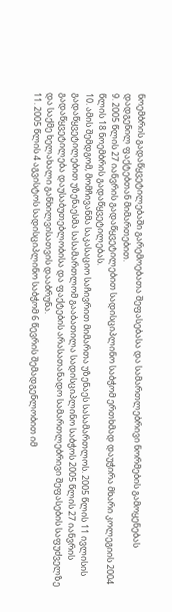ნოემბრის გადაწყვეტილებაში გარემოებათა შეფასებასა და სამართლებრივი ნორმების გამოყენებას დადგენილ ფაქტებთან მიმართებით.
9. 2005 წლის 27 იანვრის გადაწყვეტილებით სადისციპლინო საბჭომ ერთხმად დაუჭირა მხარი კოლეგიის 2004 წლის 18 ნოემბრის გადაწყვეტილებას.
10. ამის შემდგომ, მომჩივანმა საკასაციო საჩივრით მიმართა უზენაეს სასამართლოს. 2005 წლის 11 ივლისის გადაწყვეტილებით უზენაესმა სასამართლომ გააბათილა სადისციპლინო საბჭოს 2005 წლის 27 იანვრის გადაწყვეტილება დაუსაბუთებლობისა და ფაქტების არასათანადო სამართლებრივი შეფასების საფუძველზე და საქმე ხელახალი განხილვისათვის დააბრუნა.
11. 2005 წლის 4 აგვისტოს სადისციპლინო საბჭომ 6 წევრის შემადგენლობით იმ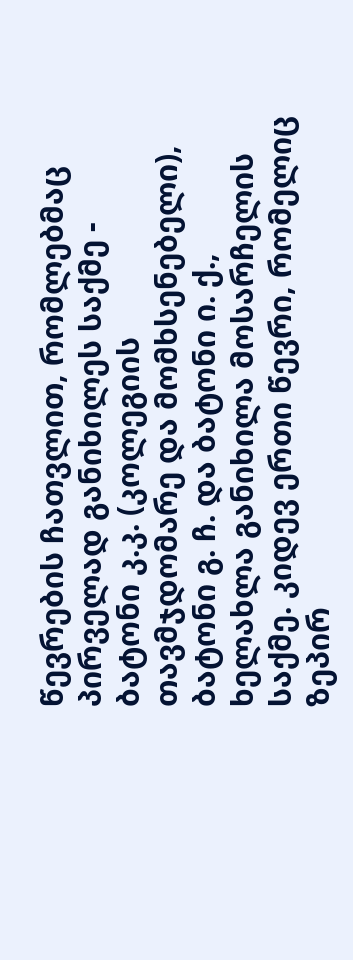წევრების ჩათვლით, რომლებმაც პირველად განიხილეს საქმე - ბატონი კ.კ. (კოლეგიის თავმჯდომარე და მომხსენებელი), ბატონი გ. ჩ. და ბატონი ი. ქ., ხელახლა განიხილა მოსარჩელის საქმე. კიდევ ერთი წევრი, რომელიც ზეპირ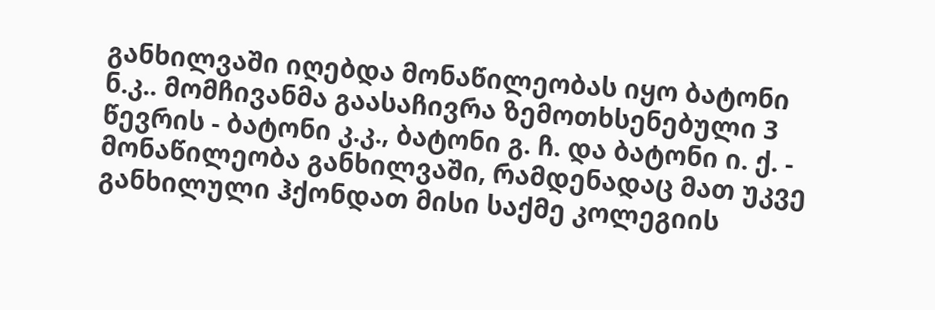განხილვაში იღებდა მონაწილეობას იყო ბატონი ნ.კ.. მომჩივანმა გაასაჩივრა ზემოთხსენებული 3 წევრის - ბატონი კ.კ., ბატონი გ. ჩ. და ბატონი ი. ქ. - მონაწილეობა განხილვაში, რამდენადაც მათ უკვე განხილული ჰქონდათ მისი საქმე კოლეგიის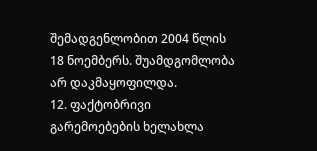შემადგენლობით 2004 წლის 18 ნოემბერს. შუამდგომლობა არ დაკმაყოფილდა.
12. ფაქტობრივი გარემოებების ხელახლა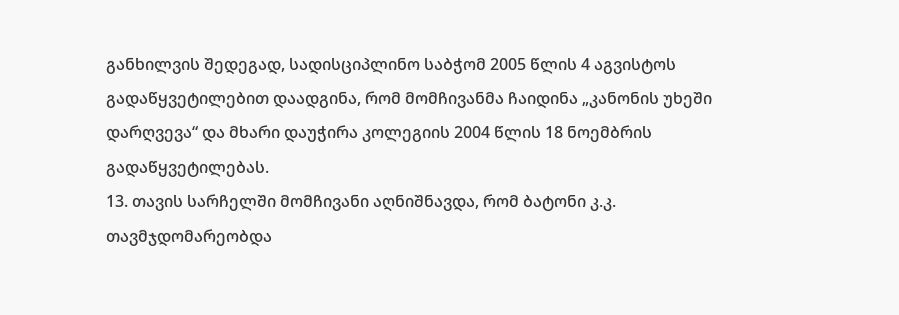განხილვის შედეგად, სადისციპლინო საბჭომ 2005 წლის 4 აგვისტოს გადაწყვეტილებით დაადგინა, რომ მომჩივანმა ჩაიდინა „კანონის უხეში დარღვევა“ და მხარი დაუჭირა კოლეგიის 2004 წლის 18 ნოემბრის გადაწყვეტილებას.
13. თავის სარჩელში მომჩივანი აღნიშნავდა, რომ ბატონი კ.კ. თავმჯდომარეობდა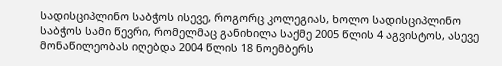სადისციპლინო საბჭოს ისევე, როგორც კოლეგიას, ხოლო სადისციპლინო საბჭოს სამი წევრი, რომელმაც განიხილა საქმე 2005 წლის 4 აგვისტოს, ასევე მონაწილეობას იღებდა 2004 წლის 18 ნოემბერს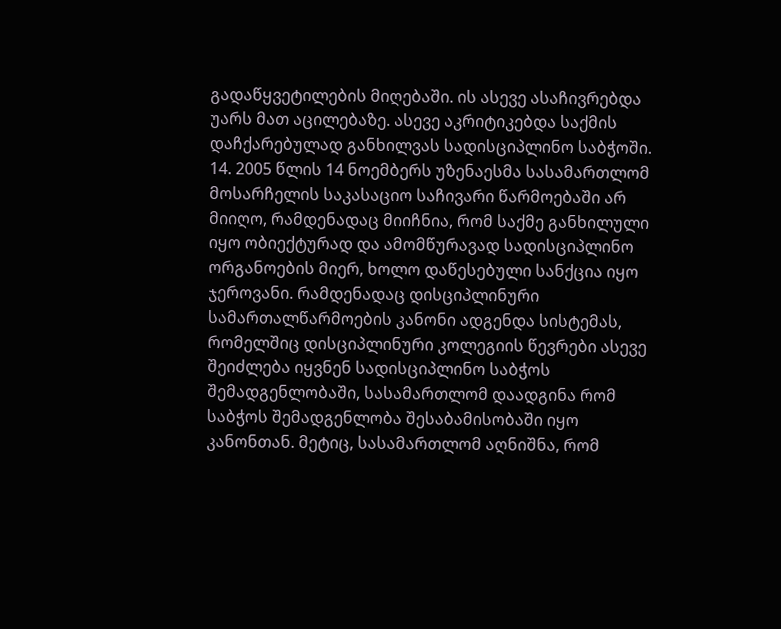გადაწყვეტილების მიღებაში. ის ასევე ასაჩივრებდა უარს მათ აცილებაზე. ასევე აკრიტიკებდა საქმის დაჩქარებულად განხილვას სადისციპლინო საბჭოში.
14. 2005 წლის 14 ნოემბერს უზენაესმა სასამართლომ მოსარჩელის საკასაციო საჩივარი წარმოებაში არ მიიღო, რამდენადაც მიიჩნია, რომ საქმე განხილული იყო ობიექტურად და ამომწურავად სადისციპლინო ორგანოების მიერ, ხოლო დაწესებული სანქცია იყო ჯეროვანი. რამდენადაც დისციპლინური სამართალწარმოების კანონი ადგენდა სისტემას, რომელშიც დისციპლინური კოლეგიის წევრები ასევე შეიძლება იყვნენ სადისციპლინო საბჭოს შემადგენლობაში, სასამართლომ დაადგინა რომ საბჭოს შემადგენლობა შესაბამისობაში იყო კანონთან. მეტიც, სასამართლომ აღნიშნა, რომ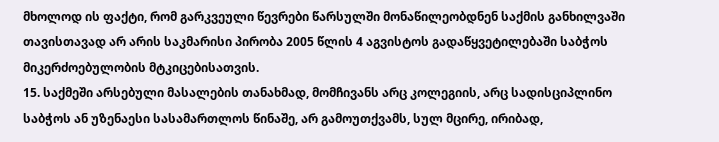მხოლოდ ის ფაქტი, რომ გარკვეული წევრები წარსულში მონაწილეობდნენ საქმის განხილვაში თავისთავად არ არის საკმარისი პირობა 2005 წლის 4 აგვისტოს გადაწყვეტილებაში საბჭოს მიკერძოებულობის მტკიცებისათვის.
15. საქმეში არსებული მასალების თანახმად, მომჩივანს არც კოლეგიის, არც სადისციპლინო საბჭოს ან უზენაესი სასამართლოს წინაშე, არ გამოუთქვამს, სულ მცირე, ირიბად,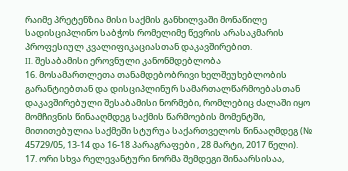რაიმე პრეტენზია მისი საქმის განხილვაში მონაწილე სადისციპლინო საბჭოს რომელიმე წევრის არასაკმარის პროფესიულ კვალიფიკაციასთან დაკავშირებით.
II. შესაბამისი ეროვნული კანონმდებლობა
16. მოსამართლეთა თანამდებობრივი ხელშეუხებლობის გარანტიებთან და დისციპლინურ სამართალწარმოებასთან დაკავშირებული შესაბამისი ნორმები, რომლებიც ძალაში იყო მომჩივნის წინააღმდეგ საქმის წარმოების მომენტში, მითითებულია საქმეში სტურუა საქართველოს წინააღმდეგ (№ 45729/05, 13‑14 და 16-18 პარაგრაფები , 28 მარტი, 2017 წელი).
17. ორი სხვა რელევანტური ნორმა შემდეგი შინაარსისაა,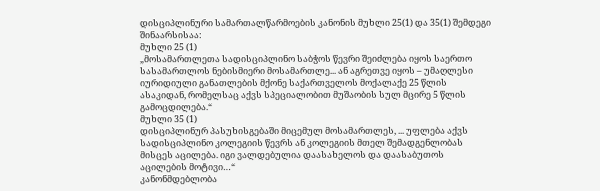დისციპლინური სამართალწარმოების კანონის მუხლი 25(1) და 35(1) შემდეგი შინაარსისაა:
მუხლი 25 (1)
„მოსამართლეთა სადისციპლინო საბჭოს წევრი შეიძლება იყოს საერთო სასამართლოს ნებისმიერი მოსამართლე... ან აგრეთვე იყოს – უმაღლესი იურიდიული განათლების მქონე საქართველოს მოქალაქე 25 წლის ასაკიდან, რომელსაც აქვს სპეციალობით მუშაობის სულ მცირე 5 წლის გამოცდილება.“
მუხლი 35 (1)
დისციპლინურ პასუხისგებაში მიცემულ მოსამართლეს, ... უფლება აქვს სადისციპლინო კოლეგიის წევრს ან კოლეგიის მთელ შემადგენლობას მისცეს აცილება. იგი ვალდებულია დაასახელოს და დაასაბუთოს აცილების მოტივი…“
კანონმდებლობა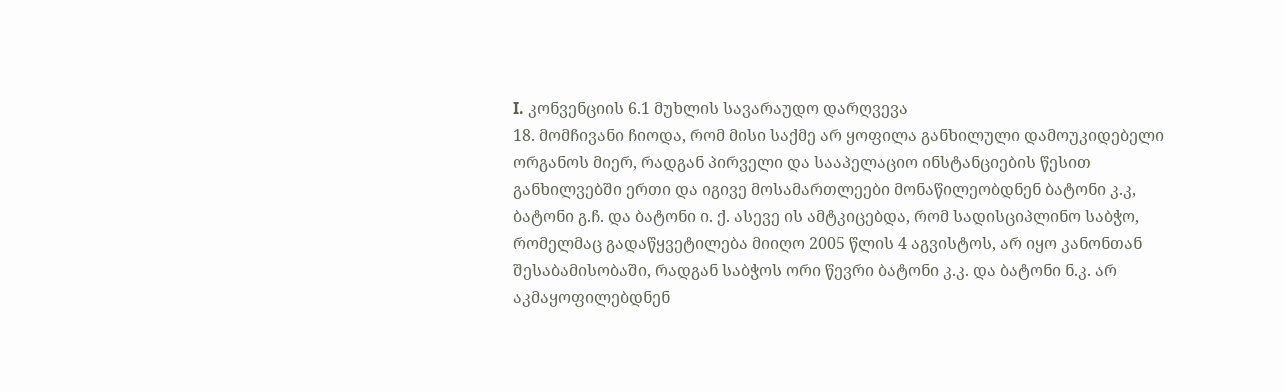I. კონვენციის 6.1 მუხლის სავარაუდო დარღვევა
18. მომჩივანი ჩიოდა, რომ მისი საქმე არ ყოფილა განხილული დამოუკიდებელი ორგანოს მიერ, რადგან პირველი და სააპელაციო ინსტანციების წესით განხილვებში ერთი და იგივე მოსამართლეები მონაწილეობდნენ ბატონი კ.კ, ბატონი გ.ჩ. და ბატონი ი. ქ. ასევე ის ამტკიცებდა, რომ სადისციპლინო საბჭო, რომელმაც გადაწყვეტილება მიიღო 2005 წლის 4 აგვისტოს, არ იყო კანონთან შესაბამისობაში, რადგან საბჭოს ორი წევრი ბატონი კ.კ. და ბატონი ნ.კ. არ აკმაყოფილებდნენ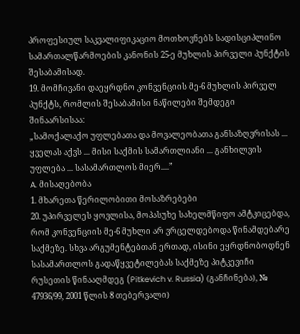პროფესიულ საკვალიფიკაციო მოთხოვნებს სადისციპლინო სამართალწარმოების კანონის 25-ე მუხლის პირველი პუნქტის შესაბამისად.
19. მომჩივანი დაეყრდნო კონვენციის მე-6 მუხლის პირველ პუნქტს, რომლის შესაბამისი ნაწილები შემდეგი შინაარსისაა:
„სამოქალაქო უფლებათა და მოვალეობათა განსაზღვრისას ... ყველას აქვს ... მისი საქმის სამართლიანი ... განხილვის უფლება ... სასამართლოს მიერ....”
A. მისაღებობა
1. მხარეთა წერილობითი მოსაზრებები
20. უპირველეს ყოვლისა, მოპასუხე სახელმწიფო ამტკიცებდა, რომ კონვენციის მე-6 მუხლი არ ვრცელდებოდა წინამდებარე საქმეზე. სხვა არგუმენტებთან ერთად, ისინი ეყრდნობოდნენ სასამართლოს გადაწყვეტილებას საქმეზე პიტკევიჩი რუსეთის წინააღმდეგ (Pitkevich v. Russia) (განჩინება), № 47936/99, 2001 წლის 8 თებერვალი)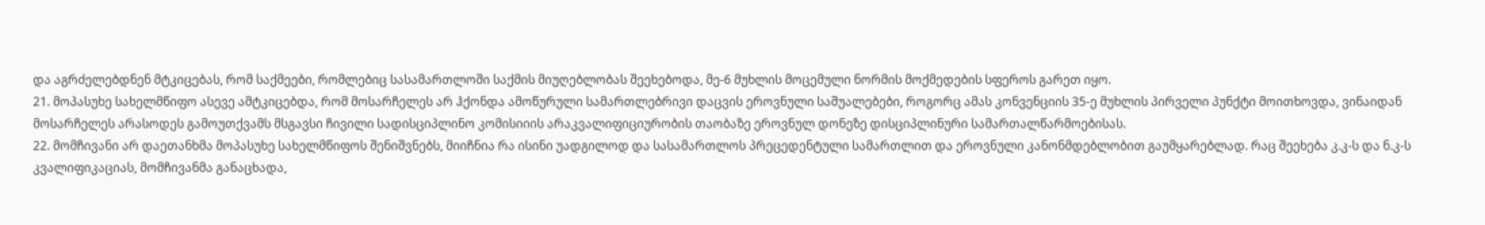და აგრძელებდნენ მტკიცებას, რომ საქმეები, რომლებიც სასამართლოში საქმის მიუღებლობას შეეხებოდა, მე-6 მუხლის მოცემული ნორმის მოქმედების სფეროს გარეთ იყო.
21. მოპასუხე სახელმწიფო ასევე ამტკიცებდა, რომ მოსარჩელეს არ ჰქონდა ამოწურული სამართლებრივი დაცვის ეროვნული საშუალებები, როგორც ამას კონვენციის 35-ე მუხლის პირველი პუნქტი მოითხოვდა, ვინაიდან მოსარჩელეს არასოდეს გამოუთქვამს მსგავსი ჩივილი სადისციპლინო კომისიიის არაკვალიფიციურობის თაობაზე ეროვნულ დონეზე დისციპლინური სამართალწარმოებისას.
22. მომჩივანი არ დაეთანხმა მოპასუხე სახელმწიფოს შენიშვნებს, მიიჩნია რა ისინი უადგილოდ და სასამართლოს პრეცედენტული სამართლით და ეროვნული კანონმდებლობით გაუმყარებლად. რაც შეეხება კ.კ-ს და ნ.კ-ს კვალიფიკაციას, მომჩივანმა განაცხადა,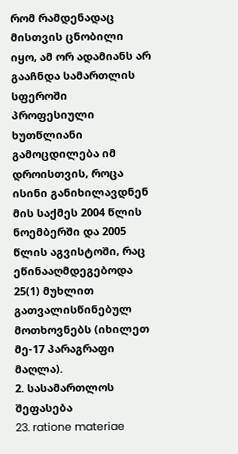რომ რამდენადაც მისთვის ცნობილი იყო, ამ ორ ადამიანს არ გააჩნდა სამართლის სფეროში პროფესიული ხუთწლიანი გამოცდილება იმ დროისთვის, როცა ისინი განიხილავდნენ მის საქმეს 2004 წლის ნოემბერში და 2005 წლის აგვისტოში, რაც ეწინააღმდეგებოდა 25(1) მუხლით გათვალისწინებულ მოთხოვნებს (იხილეთ მე-17 პარაგრაფი მაღლა).
2. სასამართლოს შეფასება
23. ratione materiae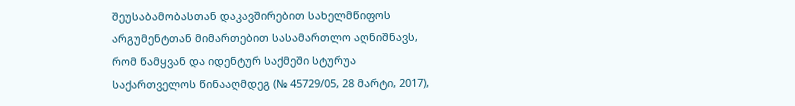შეუსაბამობასთან დაკავშირებით სახელმწიფოს არგუმენტთან მიმართებით სასამართლო აღნიშნავს, რომ წამყვან და იდენტურ საქმეში სტურუა საქართველოს წინააღმდეგ (№ 45729/05, 28 მარტი, 2017),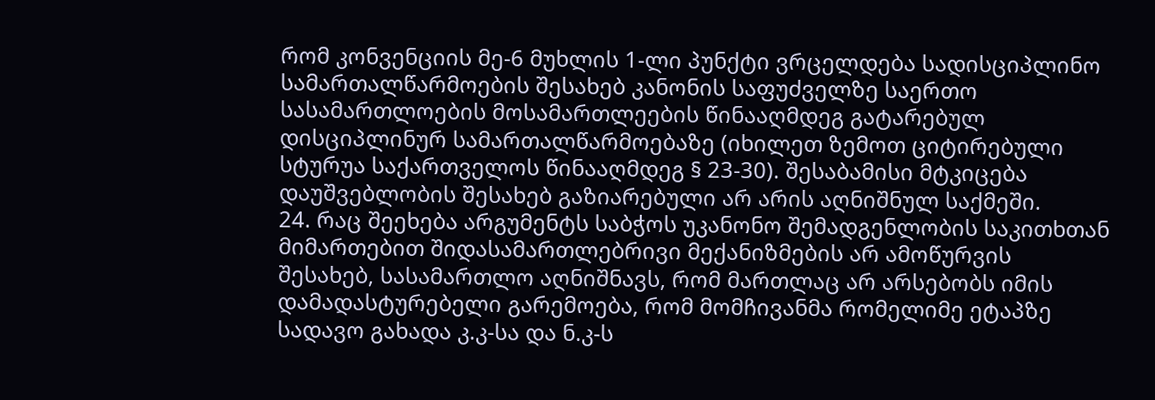რომ კონვენციის მე-6 მუხლის 1-ლი პუნქტი ვრცელდება სადისციპლინო სამართალწარმოების შესახებ კანონის საფუძველზე საერთო სასამართლოების მოსამართლეების წინააღმდეგ გატარებულ დისციპლინურ სამართალწარმოებაზე (იხილეთ ზემოთ ციტირებული სტურუა საქართველოს წინააღმდეგ § 23‑30). შესაბამისი მტკიცება დაუშვებლობის შესახებ გაზიარებული არ არის აღნიშნულ საქმეში.
24. რაც შეეხება არგუმენტს საბჭოს უკანონო შემადგენლობის საკითხთან მიმართებით შიდასამართლებრივი მექანიზმების არ ამოწურვის შესახებ, სასამართლო აღნიშნავს, რომ მართლაც არ არსებობს იმის დამადასტურებელი გარემოება, რომ მომჩივანმა რომელიმე ეტაპზე სადავო გახადა კ.კ-სა და ნ.კ-ს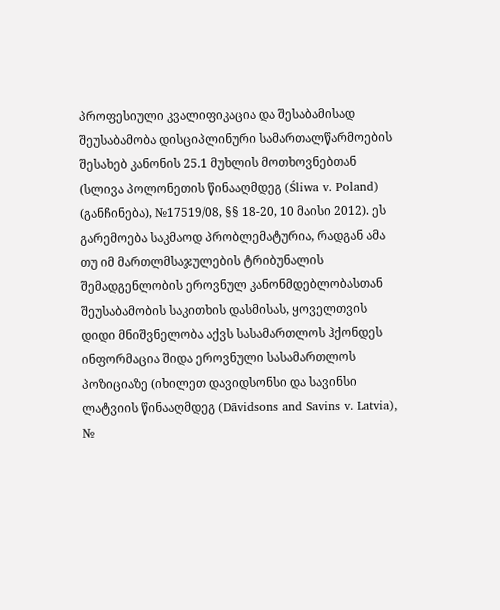პროფესიული კვალიფიკაცია და შესაბამისად შეუსაბამობა დისციპლინური სამართალწარმოების შესახებ კანონის 25.1 მუხლის მოთხოვნებთან (სლივა პოლონეთის წინააღმდეგ (Śliwa v. Poland) (განჩინება), №17519/08, §§ 18-20, 10 მაისი 2012). ეს გარემოება საკმაოდ პრობლემატურია, რადგან ამა თუ იმ მართლმსაჯულების ტრიბუნალის შემადგენლობის ეროვნულ კანონმდებლობასთან შეუსაბამობის საკითხის დასმისას, ყოველთვის დიდი მნიშვნელობა აქვს სასამართლოს ჰქონდეს ინფორმაცია შიდა ეროვნული სასამართლოს პოზიციაზე (იხილეთ დავიდსონსი და სავინსი ლატვიის წინააღმდეგ (Dāvidsons and Savins v. Latvia), №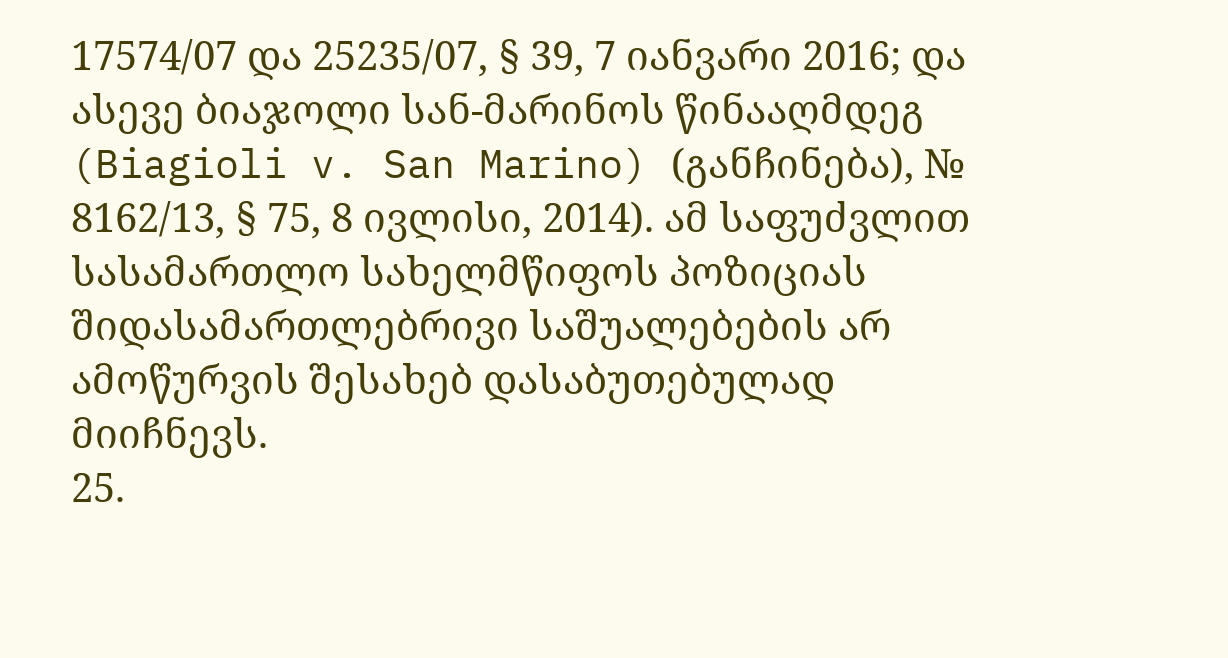17574/07 და 25235/07, § 39, 7 იანვარი 2016; და ასევე ბიაჯოლი სან-მარინოს წინააღმდეგ (Biagioli v. San Marino) (განჩინება), № 8162/13, § 75, 8 ივლისი, 2014). ამ საფუძვლით სასამართლო სახელმწიფოს პოზიციას შიდასამართლებრივი საშუალებების არ ამოწურვის შესახებ დასაბუთებულად მიიჩნევს.
25.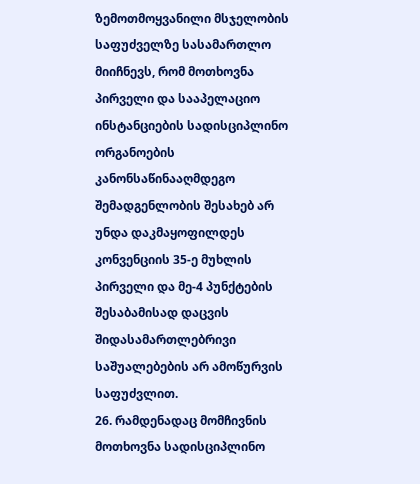ზემოთმოყვანილი მსჯელობის საფუძველზე სასამართლო მიიჩნევს, რომ მოთხოვნა პირველი და სააპელაციო ინსტანციების სადისციპლინო ორგანოების კანონსაწინააღმდეგო შემადგენლობის შესახებ არ უნდა დაკმაყოფილდეს კონვენციის 35-ე მუხლის პირველი და მე-4 პუნქტების შესაბამისად დაცვის შიდასამართლებრივი საშუალებების არ ამოწურვის საფუძვლით.
26. რამდენადაც მომჩივნის მოთხოვნა სადისციპლინო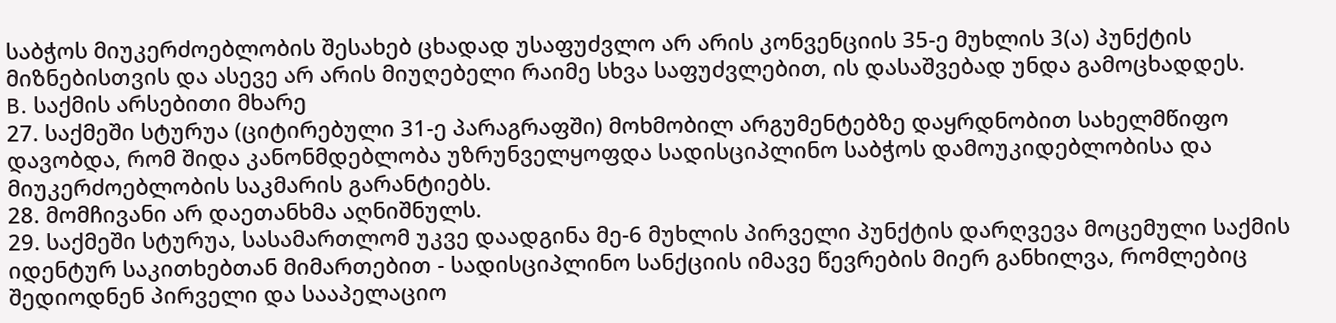საბჭოს მიუკერძოებლობის შესახებ ცხადად უსაფუძვლო არ არის კონვენციის 35-ე მუხლის 3(ა) პუნქტის მიზნებისთვის და ასევე არ არის მიუღებელი რაიმე სხვა საფუძვლებით, ის დასაშვებად უნდა გამოცხადდეს.
B. საქმის არსებითი მხარე
27. საქმეში სტურუა (ციტირებული 31-ე პარაგრაფში) მოხმობილ არგუმენტებზე დაყრდნობით სახელმწიფო დავობდა, რომ შიდა კანონმდებლობა უზრუნველყოფდა სადისციპლინო საბჭოს დამოუკიდებლობისა და მიუკერძოებლობის საკმარის გარანტიებს.
28. მომჩივანი არ დაეთანხმა აღნიშნულს.
29. საქმეში სტურუა, სასამართლომ უკვე დაადგინა მე-6 მუხლის პირველი პუნქტის დარღვევა მოცემული საქმის იდენტურ საკითხებთან მიმართებით - სადისციპლინო სანქციის იმავე წევრების მიერ განხილვა, რომლებიც შედიოდნენ პირველი და სააპელაციო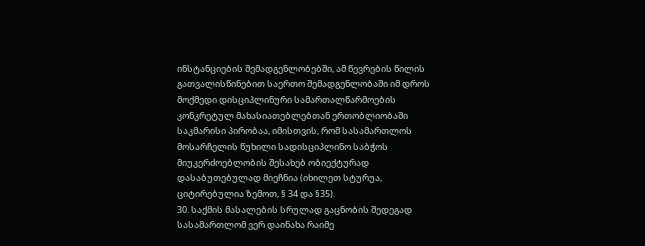ინსტანციების შემადგენლობებში, ამ წევრების წილის გათვალისწინებით საერთო შემადგენლობაში იმ დროს მოქმედი დისციპლინური სამართალწარმოების კონკრეტულ მახასიათებლებთან ერთობლიობაში საკმარისი პირობაა, იმისთვის, რომ სასამართლოს მოსარჩელის წუხილი სადისციპლინო საბჭოს მიუკერძოებლობის შესახებ ობიექტურად დასაბუთებულად მიეჩნია (იხილეთ სტურუა, ციტირებულია ზემოთ, § 34 და §35).
30. საქმის მასალების სრულად გაცნობის შედეგად სასამართლომ ვერ დაინახა რაიმე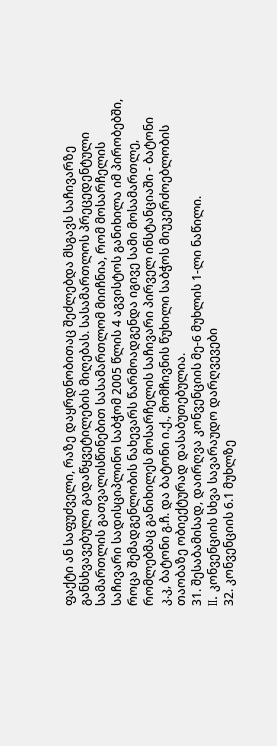ფაქტი ან საფუძველი, რაზე დაყრდნობითაც შეძლებდა მსგავს საჩივარზე განსხვავებული გადაწყვეტილების მიღებას. სასამართლოს პრეცედენტული სამართლის გათვალისწინებით სასამართლომ მიიჩნია, რომ მოსარჩელის საჩივარი სადისციპლინო საბჭომ 2005 წლის 4 აგვისტოს განიხილა იმ პირობებში, როცა შემადგენლობის ნახევარს წარმოადგენდა იგივე სამი მოსამართლე, რომლებმაც განიხილეს მოსარჩელის საჩივარი პირველ ინსტანციაში - ბატონი კ.კ, ბატონი გ.ჩ. და ბატონი ი.ქ., მომჩივნის წუხილი საბჭოს მიუკერძოებლობის თაობაზე ობიექტურად დასაბუთებულია.
31. შესაბამისად, დაირღვა კონვენციის მე-6 მუხლის 1-ლი ნაწილი.
II. კონვენციის სხვა სავარაუდო დარღვევები
32. კონვენციის 6.1 მუხლზე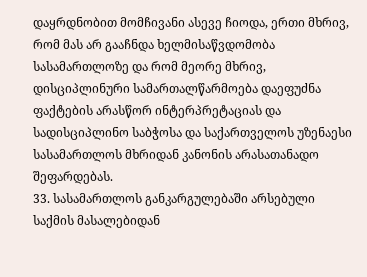დაყრდნობით მომჩივანი ასევე ჩიოდა, ერთი მხრივ, რომ მას არ გააჩნდა ხელმისაწვდომობა სასამართლოზე და რომ მეორე მხრივ, დისციპლინური სამართალწარმოება დაეფუძნა ფაქტების არასწორ ინტერპრეტაციას და სადისციპლინო საბჭოსა და საქართველოს უზენაესი სასამართლოს მხრიდან კანონის არასათანადო შეფარდებას.
33. სასამართლოს განკარგულებაში არსებული საქმის მასალებიდან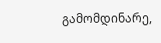გამომდინარე,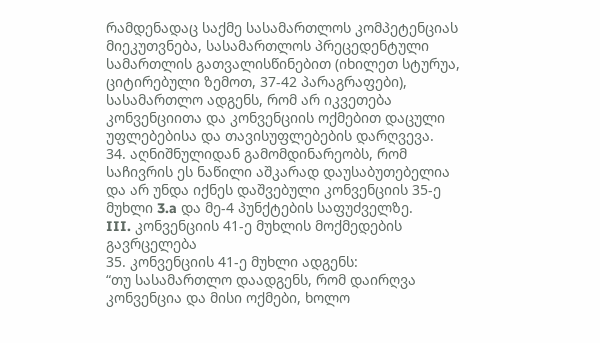რამდენადაც საქმე სასამართლოს კომპეტენციას მიეკუთვნება, სასამართლოს პრეცედენტული სამართლის გათვალისწინებით (იხილეთ სტურუა, ციტირებული ზემოთ, 37-42 პარაგრაფები), სასამართლო ადგენს, რომ არ იკვეთება კონვენციითა და კონვენციის ოქმებით დაცული უფლებებისა და თავისუფლებების დარღვევა.
34. აღნიშნულიდან გამომდინარეობს, რომ საჩივრის ეს ნაწილი აშკარად დაუსაბუთებელია და არ უნდა იქნეს დაშვებული კონვენციის 35-ე მუხლი 3.a და მე-4 პუნქტების საფუძველზე.
III. კონვენციის 41-ე მუხლის მოქმედების გავრცელება
35. კონვენციის 41-ე მუხლი ადგენს:
“თუ სასამართლო დაადგენს, რომ დაირღვა კონვენცია და მისი ოქმები, ხოლო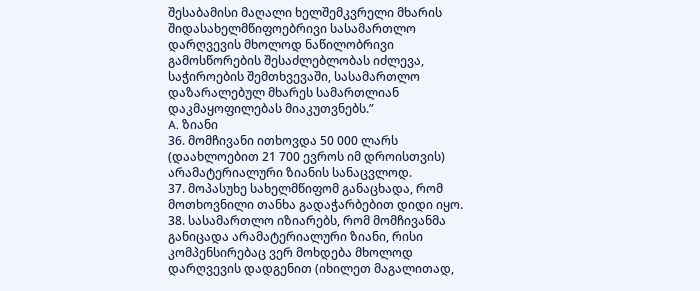შესაბამისი მაღალი ხელშემკვრელი მხარის შიდასახელმწიფოებრივი სასამართლო დარღვევის მხოლოდ ნაწილობრივი გამოსწორების შესაძლებლობას იძლევა, საჭიროების შემთხვევაში, სასამართლო დაზარალებულ მხარეს სამართლიან დაკმაყოფილებას მიაკუთვნებს.”
A. ზიანი
36. მომჩივანი ითხოვდა 50 000 ლარს (დაახლოებით 21 700 ევროს იმ დროისთვის) არამატერიალური ზიანის სანაცვლოდ.
37. მოპასუხე სახელმწიფომ განაცხადა, რომ მოთხოვნილი თანხა გადაჭარბებით დიდი იყო.
38. სასამართლო იზიარებს, რომ მომჩივანმა განიცადა არამატერიალური ზიანი, რისი კომპენსირებაც ვერ მოხდება მხოლოდ დარღვევის დადგენით (იხილეთ მაგალითად,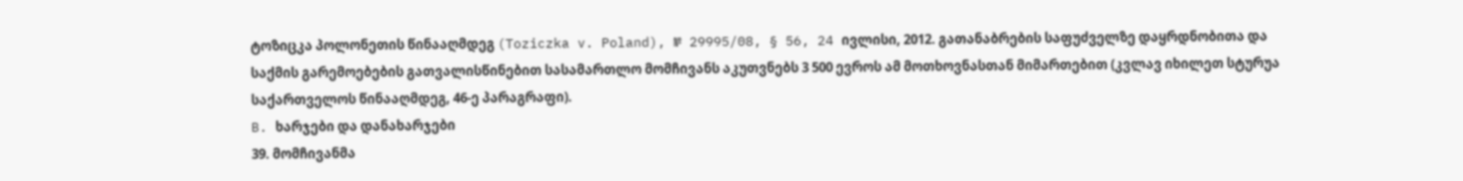ტოზიცკა პოლონეთის წინააღმდეგ (Toziczka v. Poland), № 29995/08, § 56, 24 ივლისი, 2012. გათანაბრების საფუძველზე დაყრდნობითა და საქმის გარემოებების გათვალისწინებით სასამართლო მომჩივანს აკუთვნებს 3 500 ევროს ამ მოთხოვნასთან მიმართებით (კვლავ იხილეთ სტურუა საქართველოს წინააღმდეგ, 46-ე პარაგრაფი).
B. ხარჯები და დანახარჯები
39. მომჩივანმა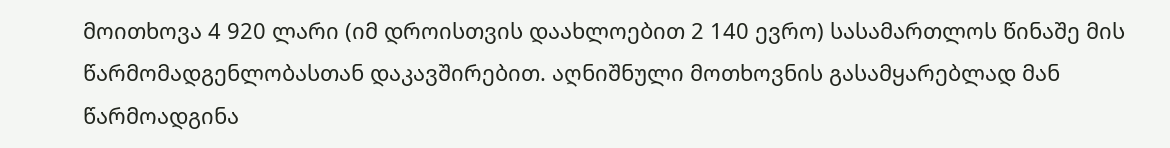მოითხოვა 4 920 ლარი (იმ დროისთვის დაახლოებით 2 140 ევრო) სასამართლოს წინაშე მის წარმომადგენლობასთან დაკავშირებით. აღნიშნული მოთხოვნის გასამყარებლად მან წარმოადგინა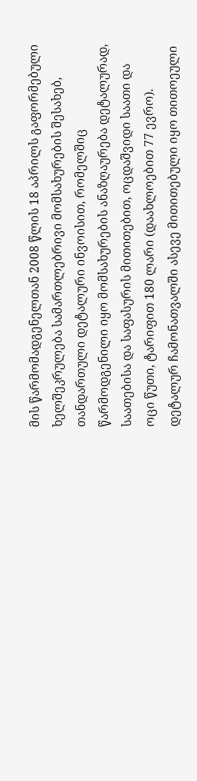მის წარმომადგენელთან 2008 წლის 18 აპრილს გაფორმებული ხელშეკრულება სამართლებრივი მომსახურების შესახებ, თანდართული დეტალური ინვოისით, რომელშიც წარმოდგენილი იყო მომსახურების ანაზღაურება დეტალურად, საათებისა და საფასურის მითითებით, ოცდაშვიდი საათი და ოცი წუთი, ტარიფით 180 ლარი (დაახლოებით 77 ევრო). დეტალურ ჩამონათვალში ასევე მითითებული იყო თითოეული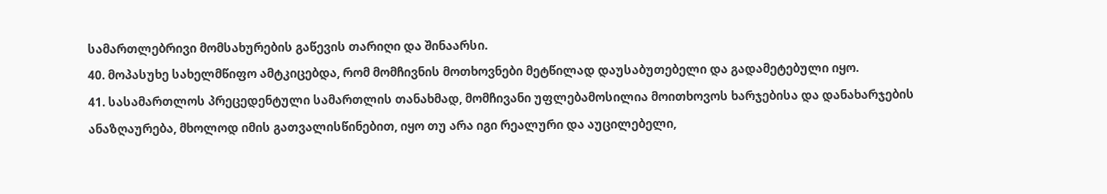სამართლებრივი მომსახურების გაწევის თარიღი და შინაარსი.
40. მოპასუხე სახელმწიფო ამტკიცებდა, რომ მომჩივნის მოთხოვნები მეტწილად დაუსაბუთებელი და გადამეტებული იყო.
41. სასამართლოს პრეცედენტული სამართლის თანახმად, მომჩივანი უფლებამოსილია მოითხოვოს ხარჯებისა და დანახარჯების ანაზღაურება, მხოლოდ იმის გათვალისწინებით, იყო თუ არა იგი რეალური და აუცილებელი,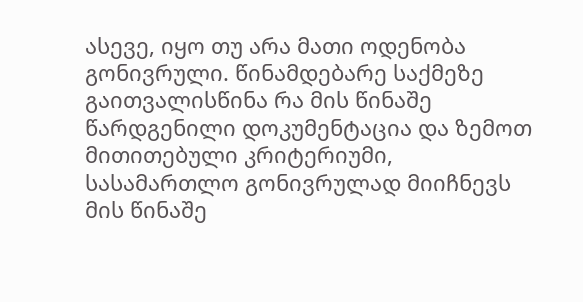ასევე, იყო თუ არა მათი ოდენობა გონივრული. წინამდებარე საქმეზე გაითვალისწინა რა მის წინაშე წარდგენილი დოკუმენტაცია და ზემოთ მითითებული კრიტერიუმი, სასამართლო გონივრულად მიიჩნევს მის წინაშე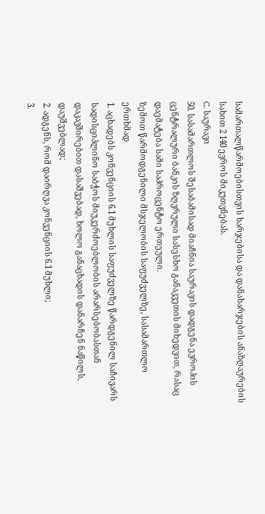სამართალწარმოებისთვის ხარჯებისა და დანახარჯების ანაზღაურების სახით 2 140 ევროს მიკუთვნებას.
C. საურავი
50. სასამართლოს შესაბამისად მიაჩნია საურავის დადგენა ევროპის ცენტრალური ბანკის ზღვრული სასესხო განაკვეთის მიხედვით, რასაც დაემატება სამი საპროცენტო ერთეული.
ზემოთ წარმოდგენილი მსჯელობის საფუძველზე, სასამართლო ერთხმად
1. აცხადებს კონვენციის 6.1 მუხლის საფუძველზე წარდგენილ საჩივარს სადისციპლინო საბჭოს მიუკერძოებლობის არარსებობასთან დაკავშირებით დასაშვებად, ხოლო განაცხადის დანარჩენ ნაწილს, დაუშვებლად;
2. ადგენს, რომ დაირღვა კონვენციის 6.1 მუხლი;
3.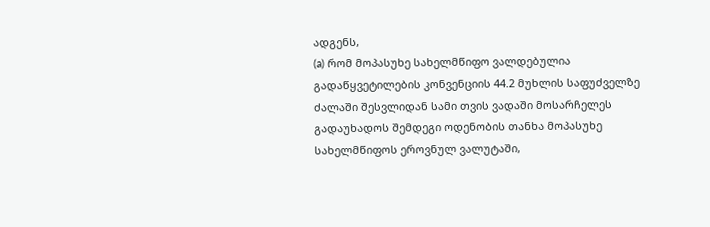ადგენს,
(a) რომ მოპასუხე სახელმწიფო ვალდებულია გადაწყვეტილების კონვენციის 44.2 მუხლის საფუძველზე ძალაში შესვლიდან სამი თვის ვადაში მოსარჩელეს გადაუხადოს შემდეგი ოდენობის თანხა მოპასუხე სახელმწიფოს ეროვნულ ვალუტაში,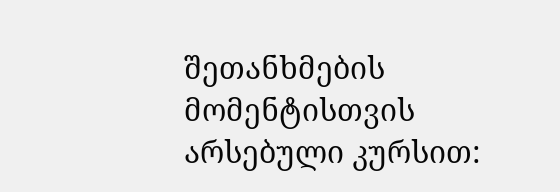შეთანხმების მომენტისთვის არსებული კურსით: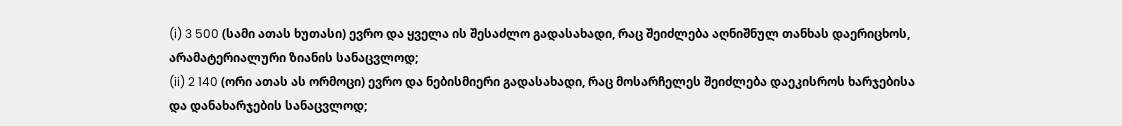(i) 3 500 (სამი ათას ხუთასი) ევრო და ყველა ის შესაძლო გადასახადი, რაც შეიძლება აღნიშნულ თანხას დაერიცხოს, არამატერიალური ზიანის სანაცვლოდ;
(ii) 2 140 (ორი ათას ას ორმოცი) ევრო და ნებისმიერი გადასახადი, რაც მოსარჩელეს შეიძლება დაეკისროს ხარჯებისა და დანახარჯების სანაცვლოდ;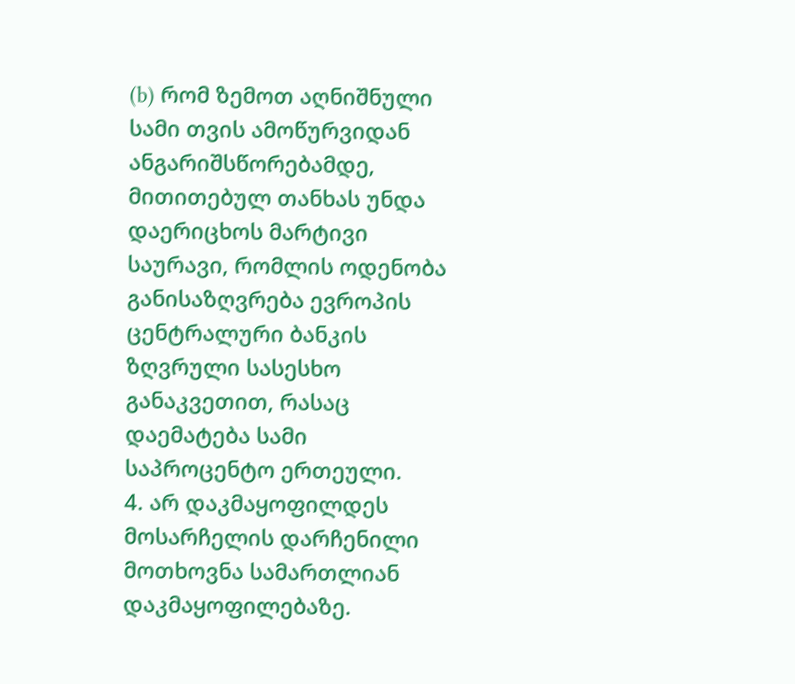(b) რომ ზემოთ აღნიშნული სამი თვის ამოწურვიდან ანგარიშსწორებამდე, მითითებულ თანხას უნდა დაერიცხოს მარტივი საურავი, რომლის ოდენობა განისაზღვრება ევროპის ცენტრალური ბანკის ზღვრული სასესხო განაკვეთით, რასაც დაემატება სამი საპროცენტო ერთეული.
4. არ დაკმაყოფილდეს მოსარჩელის დარჩენილი მოთხოვნა სამართლიან დაკმაყოფილებაზე.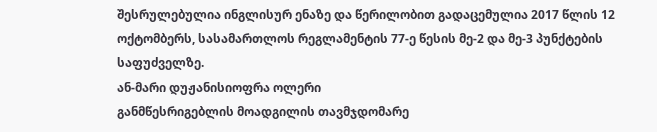შესრულებულია ინგლისურ ენაზე და წერილობით გადაცემულია 2017 წლის 12 ოქტომბერს, სასამართლოს რეგლამენტის 77-ე წესის მე-2 და მე-3 პუნქტების საფუძველზე.
ან-მარი დუჟანისიოფრა ოლერი
განმწესრიგებლის მოადგილის თავმჯდომარე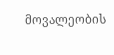მოვალეობის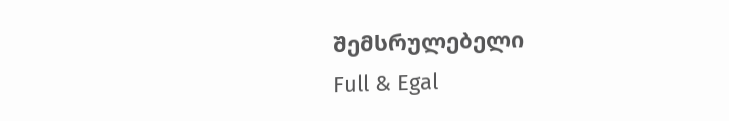შემსრულებელი
Full & Egal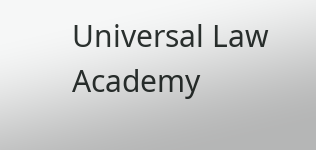Universal Law Academy